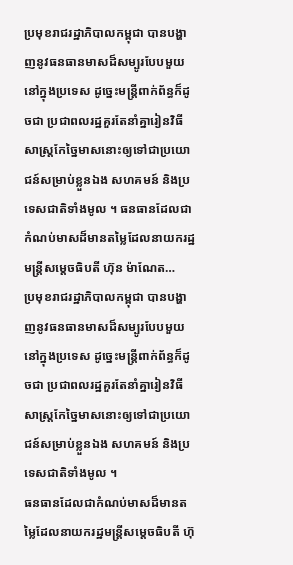ប្រមុខរាជរដ្ឋាភិបាលកម្ពុជា បានបង្ហាញនូវធនធានមាសដ៏សម្បូរបែបមួយនៅក្នុងប្រទេស ដូច្នេះមន្ត្រីពាក់ព័ន្ធក៏ដូចជា ប្រជាពលរដ្ឋគួរតែនាំគ្នារៀនវិធីសាស្ត្រកែច្នៃមាសនោះឲ្យទៅជាប្រយោជន៍សម្រាប់ខ្លួនឯង សហគមន៍ និងប្រទេសជាតិទាំងមូល ។ ធនធានដែលជាកំណប់មាសដ៏មានតម្លៃដែលនាយករដ្ឋមន្ត្រីសម្តេចធិបតី ហ៊ុន ម៉ាណែត…
ប្រមុខរាជរដ្ឋាភិបាលកម្ពុជា បានបង្ហាញនូវធនធានមាសដ៏សម្បូរបែបមួយនៅក្នុងប្រទេស ដូច្នេះមន្ត្រីពាក់ព័ន្ធក៏ដូចជា ប្រជាពលរដ្ឋគួរតែនាំគ្នារៀនវិធីសាស្ត្រកែច្នៃមាសនោះឲ្យទៅជាប្រយោជន៍សម្រាប់ខ្លួនឯង សហគមន៍ និងប្រទេសជាតិទាំងមូល ។
ធនធានដែលជាកំណប់មាសដ៏មានតម្លៃដែលនាយករដ្ឋមន្ត្រីសម្តេចធិបតី ហ៊ុ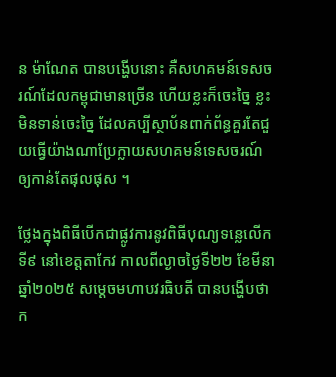ន ម៉ាណែត បានបង្ហើបនោះ គឺសហគមន៍ទេសចរណ៍ដែលកម្ពុជាមានច្រើន ហើយខ្លះក៏ចេះច្នៃ ខ្លះមិនទាន់ចេះច្នៃ ដែលគប្បីស្ថាប័នពាក់ព័ន្ធគួរតែជួយធ្វើយ៉ាងណាប្រែក្លាយសហគមន៍ទេសចរណ៍ឲ្យកាន់តែផុលផុស ។

ថ្លែងក្នុងពិធីបើកជាផ្លូវការនូវពិធីបុណ្យទន្លេលើកទី៩ នៅខេត្តតាកែវ កាលពីល្ងាចថ្ងៃទី២២ ខែមីនា ឆ្នាំ២០២៥ សម្ដេចមហាបវរធិបតី បានបង្ហើបថា ក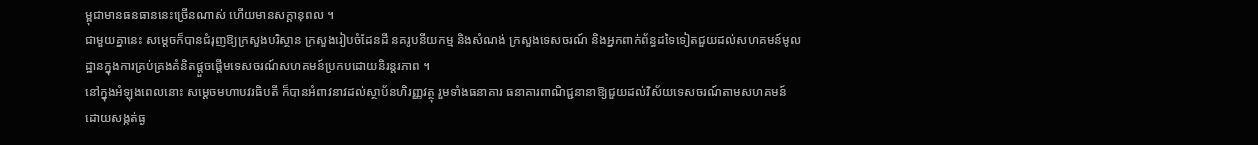ម្ពុជាមានធនធាននេះច្រើនណាស់ ហើយមានសក្តានុពល ។
ជាមួយគ្នានេះ សម្តេចក៏បានជំរុញឱ្យក្រសួងបរិស្ថាន ក្រសួងរៀបចំដែនដី នគរូបនីយកម្ម និងសំណង់ ក្រសួងទេសចរណ៍ និងអ្នកពាក់ព័ន្ធដទៃទៀតជួយដល់សហគមន៍មូលដ្ឋានក្នុងការគ្រប់គ្រងគំនិតផ្តួចផ្តើមទេសចរណ៍សហគមន៍ប្រកបដោយនិរន្តរភាព ។
នៅក្នុងអំឡុងពេលនោះ សម្តេចមហាបវរធិបតី ក៏បានអំពាវនាវដល់ស្ថាប័នហិរញ្ញវត្ថុ រួមទាំងធនាគារ ធនាគារពាណិជ្ជនានាឱ្យជួយដល់វិស័យទេសចរណ៍តាមសហគមន៍ ដោយសង្កត់ធ្ង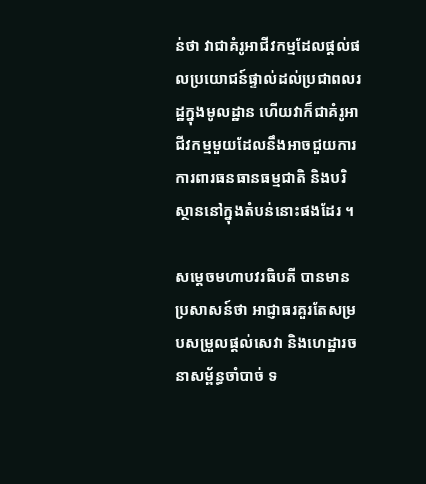ន់ថា វាជាគំរូអាជីវកម្មដែលផ្តល់ផលប្រយោជន៍ផ្ទាល់ដល់ប្រជាពលរដ្ឋក្នុងមូលដ្ឋាន ហើយវាក៏ជាគំរូអាជីវកម្មមួយដែលនឹងអាចជួយការការពារធនធានធម្មជាតិ និងបរិស្ថាននៅក្នុងតំបន់នោះផងដែរ ។

សម្តេចមហាបវរធិបតី បានមានប្រសាសន៍ថា អាជ្ញាធរគួរតែសម្របសម្រួលផ្តល់សេវា និងហេដ្ឋារចនាសម្ព័ន្ធចាំបាច់ ទ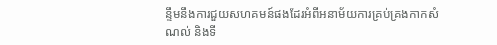ន្ទឹមនឹងការជួយសហគមន៍ផងដែរអំពីអនាម័យការគ្រប់គ្រងកាកសំណល់ និងទី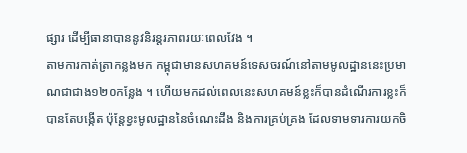ផ្សារ ដើម្បីធានាបាននូវនិរន្តរភាពរយៈពេលវែង ។
តាមការកាត់ត្រាកន្លងមក កម្ពុជាមានសហគមន៍ទេសចរណ៍នៅតាមមូលដ្ឋាននេះប្រមាណជាជាង១២០កន្លែង ។ ហើយមកដល់ពេលនេះសហគមន៍ខ្លះក៏បានដំណើរការខ្លះក៏បានតែបង្កើត ប៉ុន្តែខ្វះមូលដ្ឋាននៃចំណេះដឹង និងការគ្រប់គ្រង ដែលទាមទារការយកចិ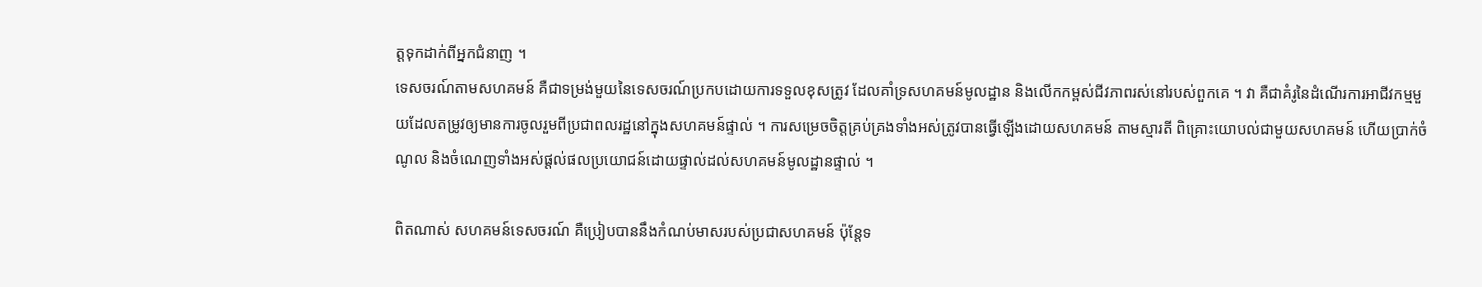ត្តទុកដាក់ពីអ្នកជំនាញ ។
ទេសចរណ៍តាមសហគមន៍ គឺជាទម្រង់មួយនៃទេសចរណ៍ប្រកបដោយការទទួលខុសត្រូវ ដែលគាំទ្រសហគមន៍មូលដ្ឋាន និងលើកកម្ពស់ជីវភាពរស់នៅរបស់ពួកគេ ។ វា គឺជាគំរូនៃដំណើរការអាជីវកម្មមួយដែលតម្រូវឲ្យមានការចូលរួមពីប្រជាពលរដ្ឋនៅក្នុងសហគមន៍ផ្ទាល់ ។ ការសម្រេចចិត្តគ្រប់គ្រងទាំងអស់ត្រូវបានធ្វើឡើងដោយសហគមន៍ តាមស្មារតី ពិគ្រោះយោបល់ជាមួយសហគមន៍ ហើយប្រាក់ចំណូល និងចំណេញទាំងអស់ផ្តល់ផលប្រយោជន៍ដោយផ្ទាល់ដល់សហគមន៍មូលដ្ឋានផ្ទាល់ ។

ពិតណាស់ សហគមន៍ទេសចរណ៍ គឺប្រៀបបាននឹងកំណប់មាសរបស់ប្រជាសហគមន៍ ប៉ុន្តែទ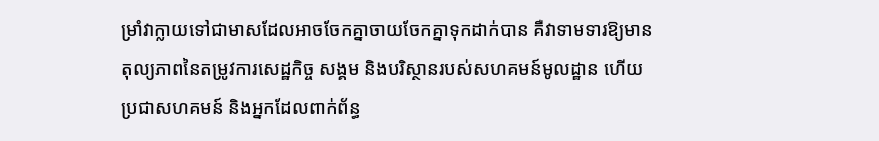ម្រាំវាក្លាយទៅជាមាសដែលអាចចែកគ្នាចាយចែកគ្នាទុកដាក់បាន គឺវាទាមទារឱ្យមានតុល្យភាពនៃតម្រូវការសេដ្ឋកិច្ច សង្គម និងបរិស្ថានរបស់សហគមន៍មូលដ្ឋាន ហើយប្រជាសហគមន៍ និងអ្នកដែលពាក់ព័ន្ធ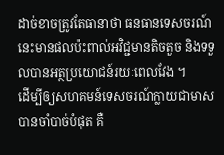ដាច់ខាចត្រូវតែធានាថា ធនធានទេសចរណ៍នេះមានផលប៉ះពាល់អវិជ្ជមានតិចតួច និងទទួលបានអត្ថប្រយោជន៍រយៈពេលវែង ។
ដើម្បីឲ្យសហគមន៍ទេសចរណ៍ក្លាយជាមាសបានចាំបាច់បំផុត គឺ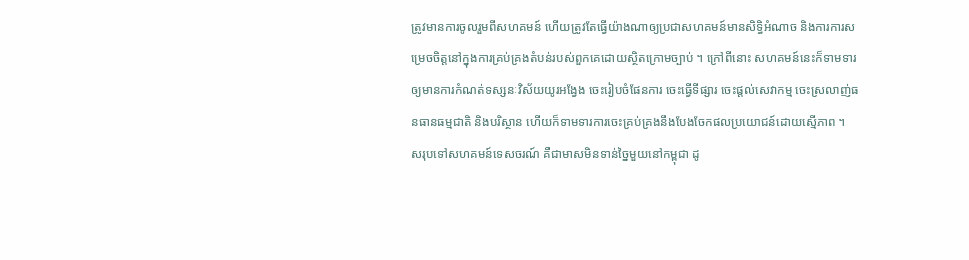ត្រូវមានការចូលរួមពីសហគមន៍ ហើយត្រូវតែធ្វើយ៉ាងណាឲ្យប្រជាសហគមន៍មានសិទ្ធិអំណាច និងការការសម្រេចចិត្តនៅក្នុងការគ្រប់គ្រងតំបន់របស់ពួកគេដោយស្ថិតក្រោមច្បាប់ ។ ក្រៅពីនោះ សហគមន៍នេះក៏ទាមទារឲ្យមានការកំណត់ទស្សនៈវិស័យយូរអង្វែង ចេះរៀបចំផែនការ ចេះធ្វើទីផ្សារ ចេះផ្តល់សេវាកម្ម ចេះស្រលាញ់ធនធានធម្មជាតិ និងបរិស្ថាន ហើយក៏ទាមទារការចេះគ្រប់គ្រងនឹងបែងចែកផលប្រយោជន៍ដោយស្មើភាព ។
សរុបទៅសហគមន៍ទេសចរណ៍ គឺជាមាសមិនទាន់ច្នៃមួយនៅកម្ពុជា ដូ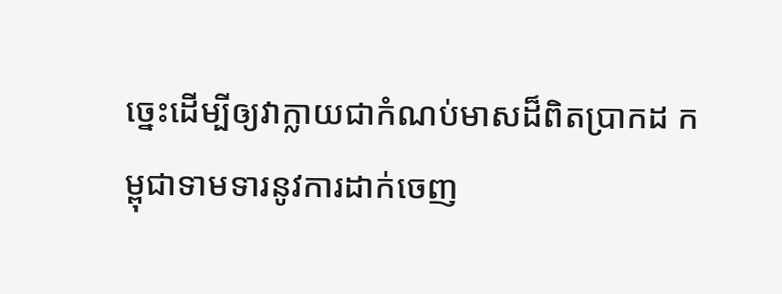ច្នេះដើម្បីឲ្យវាក្លាយជាកំណប់មាសដ៏ពិតប្រាកដ កម្ពុជាទាមទារនូវការដាក់ចេញ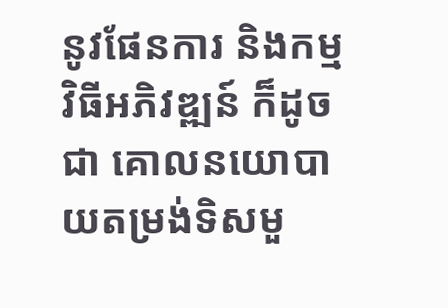នូវផែនការ និងកម្មវិធីអភិវឌ្ឍន៍ ក៏ដូចជា គោលនយោបាយតម្រង់ទិសមួ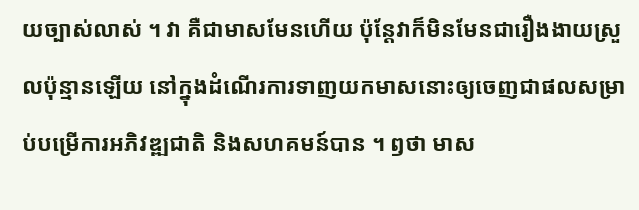យច្បាស់លាស់ ។ វា គឺជាមាសមែនហើយ ប៉ុន្តែវាក៏មិនមែនជារឿងងាយស្រួលប៉ុន្មានឡើយ នៅក្នុងដំណើរការទាញយកមាសនោះឲ្យចេញជាផលសម្រាប់បម្រើការអភិវឌ្ឍជាតិ និងសហគមន៍បាន ។ ឭថា មាស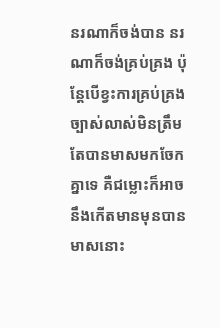នរណាក៏ចង់បាន នរណាក៏ចង់គ្រប់គ្រង ប៉ុន្តែបើខ្វះការគ្រប់គ្រងច្បាស់លាស់មិនត្រឹមតែបានមាសមកចែកគ្នាទេ គឺជម្លោះក៏អាចនឹងកើតមានមុនបានមាសនោះ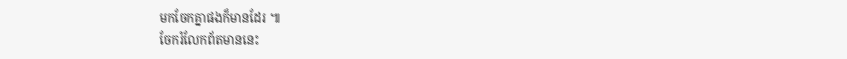មកចែកគ្នាផងក៏មានដែរ ៕
ចែករំលែកព័តមាននេះ